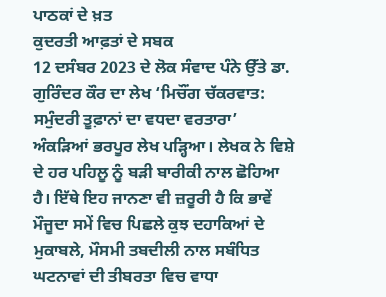ਪਾਠਕਾਂ ਦੇ ਖ਼ਤ
ਕੁਦਰਤੀ ਆਫ਼ਤਾਂ ਦੇ ਸਬਕ
12 ਦਸੰਬਰ 2023 ਦੇ ਲੋਕ ਸੰਵਾਦ ਪੰਨੇ ਉੱਤੇ ਡਾ. ਗੁਰਿੰਦਰ ਕੌਰ ਦਾ ਲੇਖ ‘ਮਿਚੌਂਗ ਚੱਕਰਵਾਤ: ਸਮੁੰਦਰੀ ਤੂਫ਼ਾਨਾਂ ਦਾ ਵਧਦਾ ਵਰਤਾਰਾ’ ਅੰਕੜਿਆਂ ਭਰਪੂਰ ਲੇਖ ਪੜ੍ਹਿਆ। ਲੇਖਕ ਨੇ ਵਿਸ਼ੇ ਦੇ ਹਰ ਪਹਿਲੂ ਨੂੰ ਬੜੀ ਬਾਰੀਕੀ ਨਾਲ ਛੋਹਿਆ ਹੈ। ਇੱਥੇ ਇਹ ਜਾਨਣਾ ਵੀ ਜ਼ਰੂਰੀ ਹੈ ਕਿ ਭਾਵੇਂ ਮੌਜੂਦਾ ਸਮੇਂ ਵਿਚ ਪਿਛਲੇ ਕੁਝ ਦਹਾਕਿਆਂ ਦੇ ਮੁਕਾਬਲੇ, ਮੌਸਮੀ ਤਬਦੀਲੀ ਨਾਲ ਸਬੰਧਿਤ ਘਟਨਾਵਾਂ ਦੀ ਤੀਬਰਤਾ ਵਿਚ ਵਾਧਾ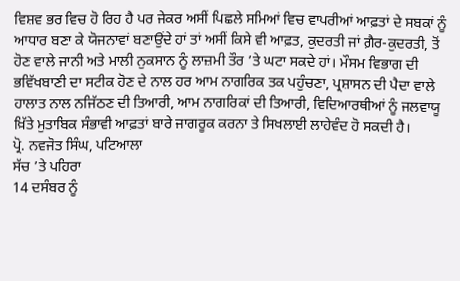ਵਿਸ਼ਵ ਭਰ ਵਿਚ ਹੋ ਰਿਹ ਹੈ ਪਰ ਜੇਕਰ ਅਸੀਂ ਪਿਛਲੇ ਸਮਿਆਂ ਵਿਚ ਵਾਪਰੀਆਂ ਆਫ਼ਤਾਂ ਦੇ ਸਬਕਾਂ ਨੂੰ ਆਧਾਰ ਬਣਾ ਕੇ ਯੋਜਨਾਵਾਂ ਬਣਾਉਂਦੇ ਹਾਂ ਤਾਂ ਅਸੀਂ ਕਿਸੇ ਵੀ ਆਫ਼ਤ, ਕੁਦਰਤੀ ਜਾਂ ਗ਼ੈਰ-ਕੁਦਰਤੀ, ਤੋਂ ਹੋਣ ਵਾਲੇ ਜਾਨੀ ਅਤੇ ਮਾਲੀ ਨੁਕਸਾਨ ਨੂੰ ਲਾਜ਼ਮੀ ਤੌਰ ’ਤੇ ਘਟਾ ਸਕਦੇ ਹਾਂ। ਮੌਸਮ ਵਿਭਾਗ ਦੀ ਭਵਿੱਖਬਾਣੀ ਦਾ ਸਟੀਕ ਹੋਣ ਦੇ ਨਾਲ ਹਰ ਆਮ ਨਾਗਰਿਕ ਤਕ ਪਹੁੰਚਣਾ, ਪ੍ਰਸ਼ਾਸਨ ਦੀ ਪੈਦਾ ਵਾਲੇ ਹਾਲਾਤ ਨਾਲ ਨਜਿੱਠਣ ਦੀ ਤਿਆਰੀ, ਆਮ ਨਾਗਰਿਕਾਂ ਦੀ ਤਿਆਰੀ, ਵਿਦਿਆਰਥੀਆਂ ਨੂੰ ਜਲਵਾਯੂ ਖ਼ਿੱਤੇ ਮੁਤਾਬਿਕ ਸੰਭਾਵੀ ਆਫ਼ਤਾਂ ਬਾਰੇ ਜਾਗਰੂਕ ਕਰਨਾ ਤੇ ਸਿਖਲਾਈ ਲਾਹੇਵੰਦ ਹੋ ਸਕਦੀ ਹੈ।
ਪ੍ਰੋ. ਨਵਜੋਤ ਸਿੰਘ, ਪਟਿਆਲਾ
ਸੱਚ ’ਤੇ ਪਹਿਰਾ
14 ਦਸੰਬਰ ਨੂੰ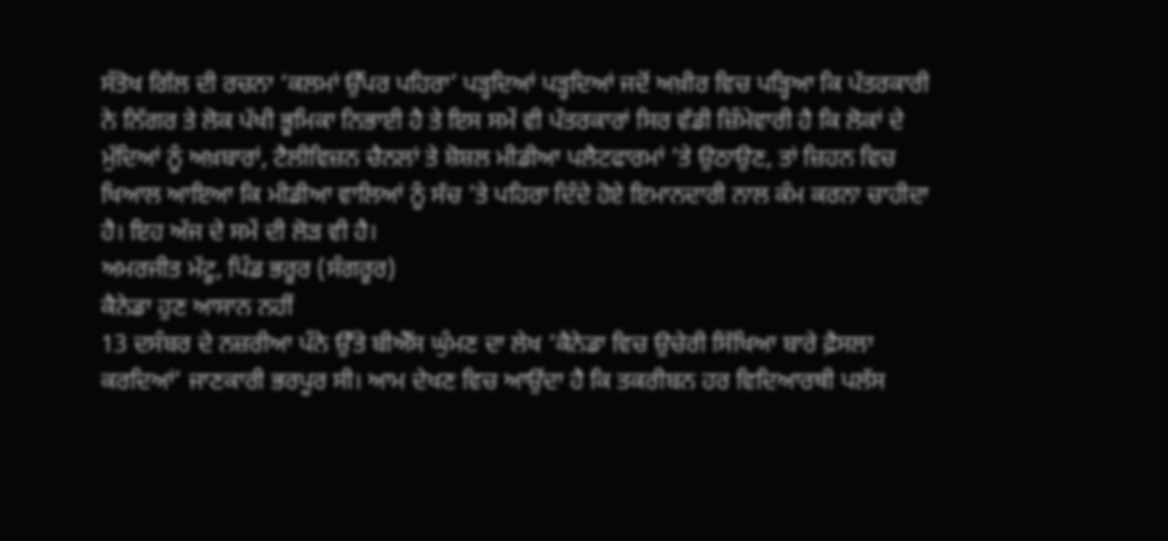ਸੰਤੋਖ ਗਿੱਲ ਦੀ ਰਚਨਾ ‘ਕਲਮਾਂ ਉੱਪਰ ਪਹਿਰਾ’ ਪੜ੍ਹਦਿਆਂ ਪੜ੍ਹਦਿਆਂ ਜਦੋਂ ਅਖ਼ੀਰ ਵਿਚ ਪੜ੍ਹਿਆ ਕਿ ਪੱਤਰਕਾਰੀ ਨੇ ਨਿੱਗਰ ਤੇ ਲੋਕ ਪੱਖੀ ਭੂਮਿਕਾ ਨਿਭਾਈ ਹੈ ਤੇ ਇਸ ਸਮੇਂ ਵੀ ਪੱਤਰਕਾਰਾਂ ਸਿਰ ਵੱਡੀ ਜ਼ਿੰਮੇਵਾਰੀ ਹੈ ਕਿ ਲੋਕਾਂ ਦੇ ਮੁੱਦਿਆਂ ਨੂੰ ਅਖ਼ਬਾਰਾਂ, ਟੈਲੀਵਿਜ਼ਨ ਚੈਨਲਾਂ ਤੇ ਸ਼ੋਸ਼ਲ ਮੀਡੀਆ ਪਲੈਟਫਾਰਮਾਂ ’ਤੇ ਉਠਾਉਣ, ਤਾਂ ਜ਼ਿਹਨ ਵਿਚ ਖਿਆਲ ਆਇਆ ਕਿ ਮੀਡੀਆ ਵਾਲਿਆਂ ਨੂੰ ਸੱਚ ’ਤੇ ਪਹਿਰਾ ਦਿੰਦੇ ਹੋਏ ਇਮਾਨਦਾਰੀ ਨਾਲ ਕੰਮ ਕਰਨਾ ਚਾਹੀਦਾ ਹੈ। ਇਹ ਅੱਜ ਦੇ ਸਮੇਂ ਦੀ ਲੋੜ ਵੀ ਹੈ।
ਅਮਰਜੀਤ ਮੱਟੂ, ਪਿੰਡ ਭਰੂਰ (ਸੰਗਰੂਰ)
ਕੈਨੇਡਾ ਹੁਣ ਆਸਾਨ ਨਹੀਂ
13 ਦਸੰਬਰ ਦੇ ਨਜ਼ਰੀਆ ਪੰਨੇ ਉੱਤੇ ਬੀਐੱਸ ਘੁੰਮਣ ਦਾ ਲੇਖ ‘ਕੈਨੇਡਾ ਵਿਚ ਉਚੇਰੀ ਸਿੱਖਿਆ ਬਾਰੇ ਫ਼ੈਸਲਾ ਕਰਦਿਆਂ’ ਜਾਣਕਾਰੀ ਭਰਪੂਰ ਸੀ। ਆਮ ਦੇਖਣ ਵਿਚ ਆਉਂਦਾ ਹੈ ਕਿ ਤਕਰੀਬਨ ਹਰ ਵਿਦਿਆਰਥੀ ਪਲੱਸ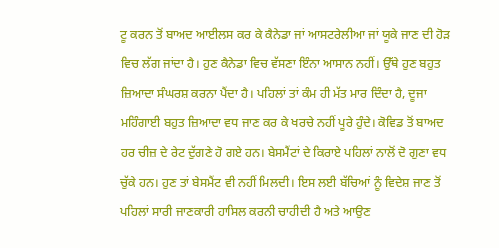ਟੂ ਕਰਨ ਤੋਂ ਬਾਅਦ ਆਈਲਸ ਕਰ ਕੇ ਕੈਨੇਡਾ ਜਾਂ ਆਸਟਰੇਲੀਆ ਜਾਂ ਯੂਕੇ ਜਾਣ ਦੀ ਹੋੜ ਵਿਚ ਲੱਗ ਜਾਂਦਾ ਹੈ। ਹੁਣ ਕੈਨੇਡਾ ਵਿਚ ਵੱਸਣਾ ਇੰਨਾ ਆਸਾਨ ਨਹੀਂ। ਉੱਥੇ ਹੁਣ ਬਹੁਤ ਜ਼ਿਆਦਾ ਸੰਘਰਸ਼ ਕਰਨਾ ਪੈਂਦਾ ਹੈ। ਪਹਿਲਾਂ ਤਾਂ ਕੰਮ ਹੀ ਮੱਤ ਮਾਰ ਦਿੰਦਾ ਹੈ, ਦੂਜਾ ਮਹਿੰਗਾਈ ਬਹੁਤ ਜ਼ਿਆਦਾ ਵਧ ਜਾਣ ਕਰ ਕੇ ਖਰਚੇ ਨਹੀਂ ਪੂਰੇ ਹੁੰਦੇ। ਕੋਵਿਡ ਤੋਂ ਬਾਅਦ ਹਰ ਚੀਜ਼ ਦੇ ਰੇਟ ਦੁੱਗਣੇ ਹੋ ਗਏ ਹਨ। ਬੇਸਮੈਂਟਾਂ ਦੇ ਕਿਰਾਏ ਪਹਿਲਾਂ ਨਾਲੋਂ ਦੋ ਗੁਣਾ ਵਧ ਚੁੱਕੇ ਹਨ। ਹੁਣ ਤਾਂ ਬੇਸਮੈਂਟ ਵੀ ਨਹੀਂ ਮਿਲਦੀ। ਇਸ ਲਈ ਬੱਚਿਆਂ ਨੂੰ ਵਿਦੇਸ਼ ਜਾਣ ਤੋਂ ਪਹਿਲਾਂ ਸਾਰੀ ਜਾਣਕਾਰੀ ਹਾਸਿਲ ਕਰਨੀ ਚਾਹੀਦੀ ਹੈ ਅਤੇ ਆਉਣ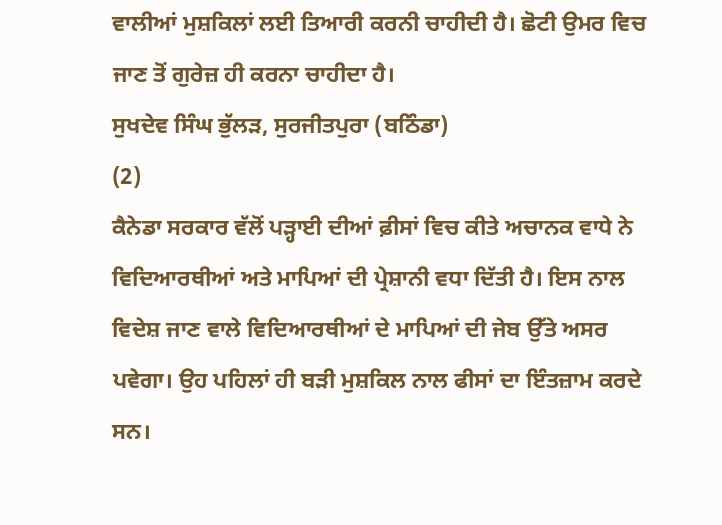ਵਾਲੀਆਂ ਮੁਸ਼ਕਿਲਾਂ ਲਈ ਤਿਆਰੀ ਕਰਨੀ ਚਾਹੀਦੀ ਹੈ। ਛੋਟੀ ਉਮਰ ਵਿਚ ਜਾਣ ਤੋਂ ਗੁਰੇਜ਼ ਹੀ ਕਰਨਾ ਚਾਹੀਦਾ ਹੈ।
ਸੁਖਦੇਵ ਸਿੰਘ ਭੁੱਲੜ, ਸੁਰਜੀਤਪੁਰਾ (ਬਠਿੰਡਾ)
(2)
ਕੈਨੇਡਾ ਸਰਕਾਰ ਵੱਲੋਂ ਪੜ੍ਹਾਈ ਦੀਆਂ ਫ਼ੀਸਾਂ ਵਿਚ ਕੀਤੇ ਅਚਾਨਕ ਵਾਧੇ ਨੇ ਵਿਦਿਆਰਥੀਆਂ ਅਤੇ ਮਾਪਿਆਂ ਦੀ ਪ੍ਰੇਸ਼ਾਨੀ ਵਧਾ ਦਿੱਤੀ ਹੈ। ਇਸ ਨਾਲ ਵਿਦੇਸ਼ ਜਾਣ ਵਾਲੇ ਵਿਦਿਆਰਥੀਆਂ ਦੇ ਮਾਪਿਆਂ ਦੀ ਜੇਬ ਉੱਤੇ ਅਸਰ ਪਵੇਗਾ। ਉਹ ਪਹਿਲਾਂ ਹੀ ਬੜੀ ਮੁਸ਼ਕਿਲ ਨਾਲ ਫੀਸਾਂ ਦਾ ਇੰਤਜ਼ਾਮ ਕਰਦੇ ਸਨ।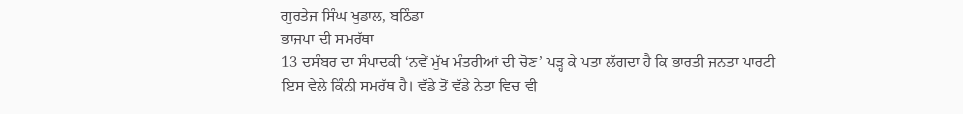ਗੁਰਤੇਜ ਸਿੰਘ ਖੁਡਾਲ, ਬਠਿੰਡਾ
ਭਾਜਪਾ ਦੀ ਸਮਰੱਥਾ
13 ਦਸੰਬਰ ਦਾ ਸੰਪਾਦਕੀ ‘ਨਵੇਂ ਮੁੱਖ ਮੰਤਰੀਆਂ ਦੀ ਚੋਣ’ ਪੜ੍ਹ ਕੇ ਪਤਾ ਲੱਗਦਾ ਹੈ ਕਿ ਭਾਰਤੀ ਜਨਤਾ ਪਾਰਟੀ ਇਸ ਵੇਲੇ ਕਿੰਨੀ ਸਮਰੱਥ ਹੈ। ਵੱਡੇ ਤੋਂ ਵੱਡੇ ਨੇਤਾ ਵਿਚ ਵੀ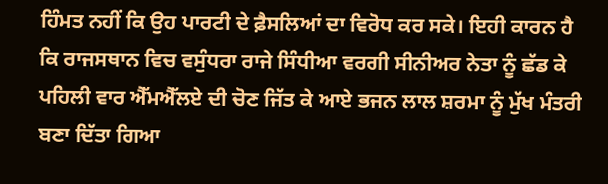ਹਿੰਮਤ ਨਹੀਂ ਕਿ ਉਹ ਪਾਰਟੀ ਦੇ ਫ਼ੈਸਲਿਆਂ ਦਾ ਵਿਰੋਧ ਕਰ ਸਕੇ। ਇਹੀ ਕਾਰਨ ਹੈ ਕਿ ਰਾਜਸਥਾਨ ਵਿਚ ਵਸੁੰਧਰਾ ਰਾਜੇ ਸਿੰਧੀਆ ਵਰਗੀ ਸੀਨੀਅਰ ਨੇਤਾ ਨੂੰ ਛੱਡ ਕੇ ਪਹਿਲੀ ਵਾਰ ਐੱਮਐੱਲਏ ਦੀ ਚੋਣ ਜਿੱਤ ਕੇ ਆਏ ਭਜਨ ਲਾਲ ਸ਼ਰਮਾ ਨੂੰ ਮੁੱਖ ਮੰਤਰੀ ਬਣਾ ਦਿੱਤਾ ਗਿਆ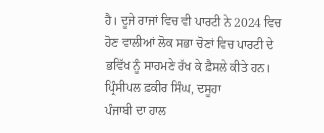ਹੈ। ਦੂਜੇ ਰਾਜਾਂ ਵਿਚ ਵੀ ਪਾਰਟੀ ਨੇ 2024 ਵਿਚ ਹੋਣ ਵਾਲੀਆਂ ਲੋਕ ਸਭਾ ਚੋਣਾਂ ਵਿਚ ਪਾਰਟੀ ਦੇ ਭਵਿੱਖ ਨੂੰ ਸਾਹਮਣੇ ਰੱਖ ਕੇ ਫ਼ੈਸਲੇ ਕੀਤੇ ਹਨ।
ਪ੍ਰਿੰਸੀਪਲ ਫ਼ਕੀਰ ਸਿੰਘ, ਦਸੂਹਾ
ਪੰਜਾਬੀ ਦਾ ਹਾਲ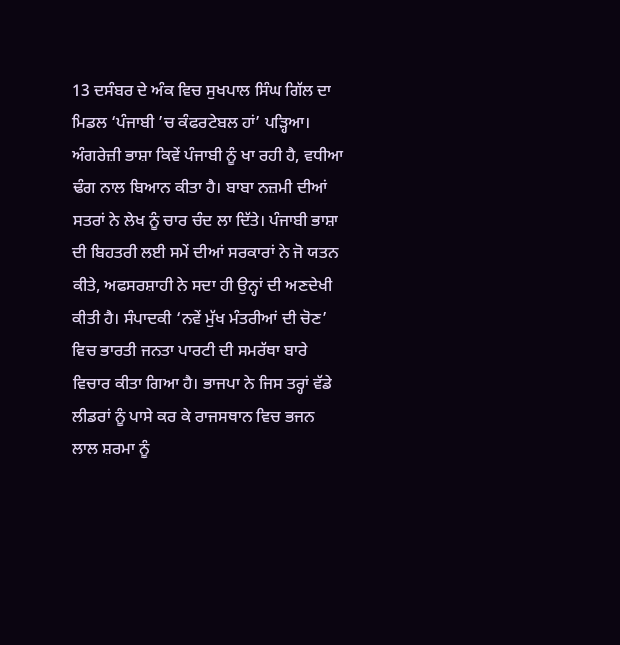13 ਦਸੰਬਰ ਦੇ ਅੰਕ ਵਿਚ ਸੁਖਪਾਲ ਸਿੰਘ ਗਿੱਲ ਦਾ ਮਿਡਲ ‘ਪੰਜਾਬੀ ’ਚ ਕੰਫਰਟੇਬਲ ਹਾਂ’ ਪੜ੍ਹਿਆ। ਅੰਗਰੇਜ਼ੀ ਭਾਸ਼ਾ ਕਿਵੇਂ ਪੰਜਾਬੀ ਨੂੰ ਖਾ ਰਹੀ ਹੈ, ਵਧੀਆ ਢੰਗ ਨਾਲ ਬਿਆਨ ਕੀਤਾ ਹੈ। ਬਾਬਾ ਨਜ਼ਮੀ ਦੀਆਂ ਸਤਰਾਂ ਨੇ ਲੇਖ ਨੂੰ ਚਾਰ ਚੰਦ ਲਾ ਦਿੱਤੇ। ਪੰਜਾਬੀ ਭਾਸ਼ਾ ਦੀ ਬਿਹਤਰੀ ਲਈ ਸਮੇਂ ਦੀਆਂ ਸਰਕਾਰਾਂ ਨੇ ਜੋ ਯਤਨ ਕੀਤੇ, ਅਫਸਰਸ਼ਾਹੀ ਨੇ ਸਦਾ ਹੀ ਉਨ੍ਹਾਂ ਦੀ ਅਣਦੇਖੀ ਕੀਤੀ ਹੈ। ਸੰਪਾਦਕੀ ‘ਨਵੇਂ ਮੁੱਖ ਮੰਤਰੀਆਂ ਦੀ ਚੋਣ’ ਵਿਚ ਭਾਰਤੀ ਜਨਤਾ ਪਾਰਟੀ ਦੀ ਸਮਰੱਥਾ ਬਾਰੇ ਵਿਚਾਰ ਕੀਤਾ ਗਿਆ ਹੈ। ਭਾਜਪਾ ਨੇ ਜਿਸ ਤਰ੍ਹਾਂ ਵੱਡੇ ਲੀਡਰਾਂ ਨੂੰ ਪਾਸੇ ਕਰ ਕੇ ਰਾਜਸਥਾਨ ਵਿਚ ਭਜਨ ਲਾਲ ਸ਼ਰਮਾ ਨੂੰ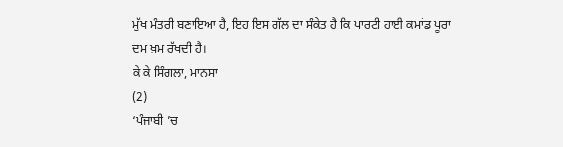ਮੁੱਖ ਮੰਤਰੀ ਬਣਾਇਆ ਹੈ, ਇਹ ਇਸ ਗੱਲ ਦਾ ਸੰਕੇਤ ਹੈ ਕਿ ਪਾਰਟੀ ਹਾਈ ਕਮਾਂਡ ਪੂਰਾ ਦਮ ਖ਼ਮ ਰੱਖਦੀ ਹੈ।
ਕੇ ਕੇ ਸਿੰਗਲਾ, ਮਾਨਸਾ
(2)
‘ਪੰਜਾਬੀ ’ਚ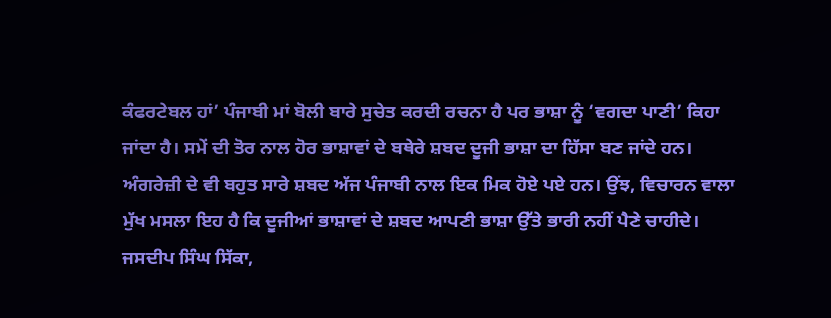ਕੰਫਰਟੇਬਲ ਹਾਂ’ ਪੰਜਾਬੀ ਮਾਂ ਬੋਲੀ ਬਾਰੇ ਸੁਚੇਤ ਕਰਦੀ ਰਚਨਾ ਹੈ ਪਰ ਭਾਸ਼ਾ ਨੂੰ ‘ਵਗਦਾ ਪਾਣੀ’ ਕਿਹਾ ਜਾਂਦਾ ਹੈ। ਸਮੇਂ ਦੀ ਤੋਰ ਨਾਲ ਹੋਰ ਭਾਸ਼ਾਵਾਂ ਦੇ ਬਥੇਰੇ ਸ਼ਬਦ ਦੂਜੀ ਭਾਸ਼ਾ ਦਾ ਹਿੱਸਾ ਬਣ ਜਾਂਦੇ ਹਨ। ਅੰਗਰੇਜ਼ੀ ਦੇ ਵੀ ਬਹੁਤ ਸਾਰੇ ਸ਼ਬਦ ਅੱਜ ਪੰਜਾਬੀ ਨਾਲ ਇਕ ਮਿਕ ਹੋਏ ਪਏ ਹਨ। ਉਂਝ, ਵਿਚਾਰਨ ਵਾਲਾ ਮੁੱਖ ਮਸਲਾ ਇਹ ਹੈ ਕਿ ਦੂਜੀਆਂ ਭਾਸ਼ਾਵਾਂ ਦੇ ਸ਼ਬਦ ਆਪਣੀ ਭਾਸ਼ਾ ਉੱਤੇ ਭਾਰੀ ਨਹੀਂ ਪੈਣੇ ਚਾਹੀਦੇ।
ਜਸਦੀਪ ਸਿੰਘ ਸਿੱਕਾ,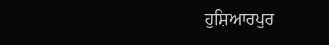ਹੁਸ਼ਿਆਰਪੁਰ